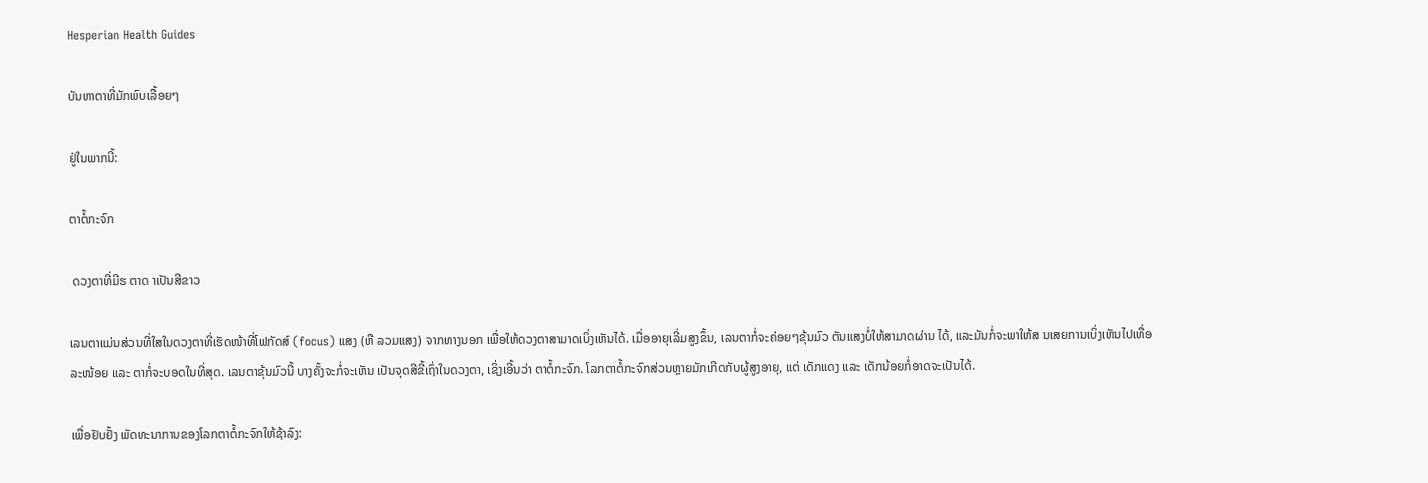Hesperian Health Guides

ບັນຫາຕາທີ່ມັກພົບເລື້ອຍໆ

ຢູ່ໃນພາກນີ້:

ຕາຕໍ້ກະຈົກ

 ດວງຕາທີ່ມີຮ ຕາດ າເປັນສີຂາວ

ເລນຕາແມ່ນສ່ວນທີ່ໃສໃນດວງຕາທີ່ເຮັດໜ້າທີ່ໂຟກັດສ໌ (focus) ແສງ (ຫື ລວມແສງ) ຈາກທາງນອກ ເພື່ອໃຫ້ດວງຕາສາມາດເບິ່ງເຫັນໄດ້. ເມື່ອອາຍຸເລີ່ມສູງຂຶ້ນ, ເລນຕາກໍ່ຈະຄ່ອຍໆຂຸ້ນມົວ ຕັນແສງບໍ່ໃຫ້ສາມາດຜ່ານ ໄດ້, ແລະມັນກໍ່ຈະພາໃຫ້ສ ນເສຍການເບິ່ງເຫັນໄປເທື່ອລະໜ້ອຍ ແລະ ຕາກໍ່ຈະບອດໃນທີ່ສຸດ. ເລນຕາຂຸ້ນມົວນີ້ ບາງຄັ້ງຈະກໍ່ຈະເຫັນ ເປັນຈຸດສີຂີ້ເຖົ່າໃນດວງຕາ, ເຊິ່ງເອີ້ນວ່າ ຕາຕໍ້ກະຈົກ. ໂລກຕາຕໍ້ກະຈົກສ່ວນຫຼາຍມັກເກີດກັບຜູ້ສູງອາຍຸ, ແຕ່ ເດັກແດງ ແລະ ເດັກນ້ອຍກໍ່ອາດຈະເປັນໄດ້.

ເພື່ອຢັບຢັ້ງ ພັດທະນາການຂອງໂລກຕາຕໍ້ກະຈົກໃຫ້ຊ້າລົງ: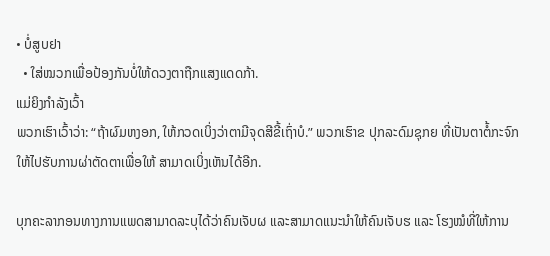• ບໍ່ສູບຢາ
  • ໃສ່ໝວກເພື່ອປ້ອງກັນບໍ່ໃຫ້ດວງຕາຖືກແສງແດດກ້າ.
ແມ່ຍິງກໍາລັງເວົ້າ
ພວກເຮົາເວົ້າວ່າ: “ຖ້າຜົມຫງອກ, ໃຫ້ກວດເບິ່ງວ່າຕາມີຈຸດສີຂີ້ເຖົ່າບໍ.” ພວກເຮົາຂ ປຸກລະດົມຊຸກຍ ທີ່ເປັນຕາຕໍ້ກະຈົກໃຫ້ໄປຮັບການຜ່າຕັດຕາເພື່ອໃຫ້ ສາມາດເບິ່ງເຫັນໄດ້ອີກ.

ບຸກຄະລາກອນທາງການແພດສາມາດລະບຸໄດ້ວ່າຄົນເຈັບຜ ແລະສາມາດແນະນໍາໃຫ້ຄົນເຈັບຮ ແລະ ໂຮງໝໍທີ່ໃຫ້ການ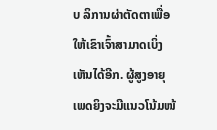ບ ລິການຜ່າຕັດຕາເພື່ອໃຫ້ເຂົາເຈົ້າສາມາດເບິ່ງເຫັນໄດ້ອີກ. ຜູ້ສູງອາຍຸເພດຍິງຈະມີແນວໂນ້ມໜ້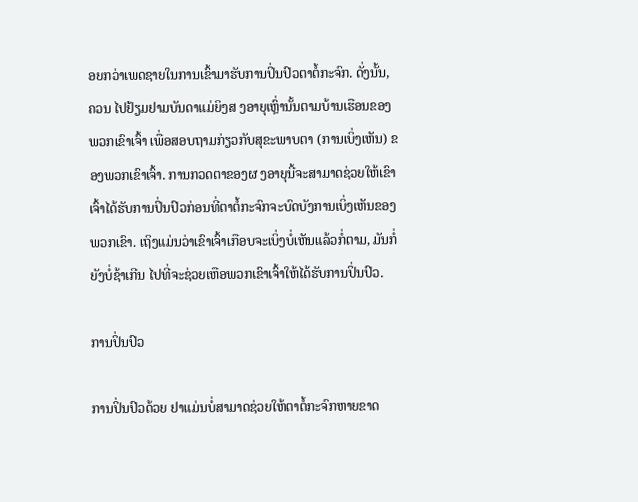ອຍກວ່າເພດຊາຍໃນການເຂົ້າມາຮັບການປິ່ນປົວຕາຕໍ້ກະຈົກ. ດັ່ງນັ້ນ, ຄວນ ໄປຢ້ຽມຢາມບັນດາແມ່ຍິງສ ງອາຍຸເຫຼົ່ານັ້ນຕາມບ້ານເຮືອນຂອງພວກເຂົາເຈົ້າ ເພື່ອສອບຖາມກ່ຽວກັບສຸຂະພາບຕາ (ການເບິ່ງເຫັນ) ຂອງພວກເຂົາເຈົ້າ. ການກວດຕາຂອງຜ ງອາຍຸນີ້ຈະສາມາດຊ່ວຍໃຫ້ເຂົາເຈົ້າໄດ້ຮັບການປິ່ນປົວກ່ອນທີ່ຕາຕໍ້ກະຈົກຈະບົດບັງການເບິ່ງເຫັນຂອງພວກເຂົາ. ເຖິງແມ່ນວ່າເຂົາເຈົ້າເກືອບຈະເບິ່ງບໍ່ເຫັນແລ້ວກໍ່ຕາມ, ມັນກໍ່ຍັງບໍ່ຊ້າເກີນ ໄປທີ່ຈະຊ່ວຍເຫືອພວກເຂົາເຈົ້າໃຫ້ໄດ້ຮັບການປິ່ນປົວ.

ການປິ່ນປົວ

ການປິ່ນປົວດ້ວຍ ຢາແມ່ນບໍ່ສາມາດຊ່ວຍໃຫ້ຕາຕໍ້ກະຈົກຫາຍຂາດ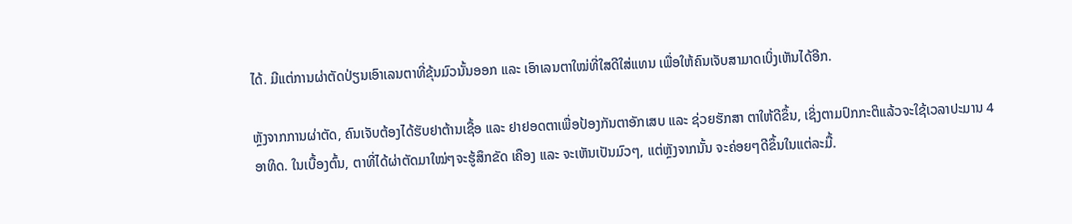ໄດ້. ມີແຕ່ການຜ່າຕັດປ່ຽນເອົາເລນຕາທີ່ຂຸ້ນມົວນັ້ນອອກ ແລະ ເອົາເລນຕາໃໝ່ທີ່ໃສດີໃສ່ແທນ ເພື່ອໃຫ້ຄົນເຈັບສາມາດເບິ່ງເຫັນໄດ້ອີກ.

ຫຼັງຈາກການຜ່າຕັດ, ຄົນເຈັບຕ້ອງໄດ້ຮັບຢາຕ້ານເຊື້ອ ແລະ ຢາຢອດຕາເພື່ອປ້ອງກັນຕາອັກເສບ ແລະ ຊ່ວຍຮັກສາ ຕາໃຫ້ດີຂຶ້ນ, ເຊິ່ງຕາມປົກກະຕິແລ້ວຈະໃຊ້ເວລາປະມານ 4 ອາທິດ. ໃນເບື້ອງຕົ້ນ, ຕາທີ່ໄດ້ຜ່າຕັດມາໃໝ່ໆຈະຮູ້ສຶກຂັດ ເຄືອງ ແລະ ຈະເຫັນເປັນມົວໆ, ແຕ່ຫຼັງຈາກນັ້ນ ຈະຄ່ອຍໆດີຂຶ້ນໃນແຕ່ລະມື້.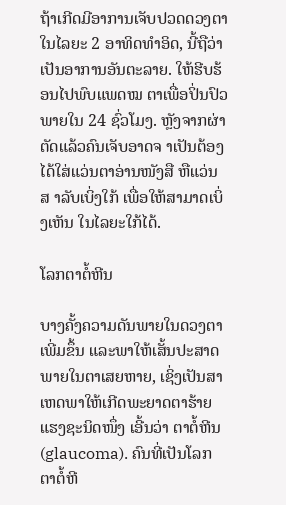ຖ້າເກີດມີອາການເຈັບປວດດວງຕາໃນໄລຍະ 2 ອາທິດທໍາອິດ, ນີ້ຖືວ່າເປັນອາການອັນຕະລາຍ. ໃຫ້ຮີບຮ້ອນໄປພົບແພດໝ ຕາເພື່ອປິ່ນປົວພາຍໃນ 24 ຊົ່ວໂມງ. ຫຼັງຈາກຜ່າຕັດແລ້ວຄົນເຈັບອາດຈ າເປັນຕ້ອງໄດ້ໃສ່ແວ່ນຕາອ່ານໜັງສື ຫືແວ່ນສ າລັບເບິ່ງໃກ້ ເພື່ອໃຫ້ສາມາດເບິ່ງເຫັນ ໃນໄລຍະໃກ້ໄດ້.

ໂລກຕາຕໍ້ຫີນ

ບາງຄັ້ງຄວາມດັນພາຍໃນດວງຕາເພີ່ມຂຶ້ນ ແລະພາໃຫ້ເສັ້ນປະສາດພາຍໃນຕາເສຍຫາຍ, ເຊິ່ງເປັນສາເຫດພາໃຫ້ເກີດພະຍາດຕາຮ້າຍແຮງຊະນິດໜຶ່ງ ເອີ້ນວ່າ ຕາຕໍ້ຫີນ (glaucoma). ຄົນທີ່ເປັນໂລກຕາຕໍ້ຫີ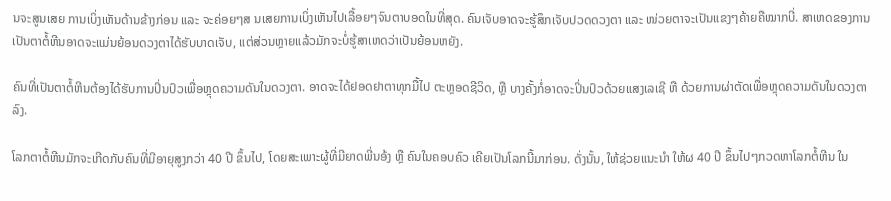ນຈະສູນເສຍ ການເບິ່ງເຫັນດ້ານຂ້າງກ່ອນ ແລະ ຈະຄ່ອຍໆສ ນເສຍການເບິ່ງເຫັນໄປເລື້ອຍໆຈົນຕາບອດໃນທີ່ສຸດ. ຄົນເຈັບອາດຈະຮູ້ສຶກເຈັບປວດດວງຕາ ແລະ ໜ່ວຍຕາຈະເປັນແຂງໆຄ້າຍຄືໝາກບີ່. ສາເຫດຂອງການເປັນຕາຕໍ້ຫີນອາດຈະແມ່ນຍ້ອນດວງຕາໄດ້ຮັບບາດເຈັບ, ແຕ່ສ່ວນຫຼາຍແລ້ວມັກຈະບໍ່ຮູ້ສາເຫດວ່າເປັນຍ້ອນຫຍັງ.

ຄົນທີ່ເປັນຕາຕໍ້ຫີນຕ້ອງໄດ້ຮັບການປິ່ນປົວເພື່ອຫຼຸດຄວາມດັນໃນດວງຕາ. ອາດຈະໄດ້ຢອດຢາຕາທຸກມື້ໄປ ຕະຫຼອດຊີວິດ, ຫຼື ບາງຄັ້ງກໍ່ອາດຈະປິ່ນປົວດ້ວຍແສງເລເຊີ ຫື ດ້ວຍການຜ່າຕັດເພື່ອຫຼຸດຄວາມດັນໃນດວງຕາລົງ.

ໂລກຕາຕໍ້ຫີນມັກຈະເກີດກັບຄົນທີ່ມີອາຍຸສູງກວ່າ 40 ປີ ຂຶ້ນໄປ, ໂດຍສະເພາະຜູ້ທີ່ມີຍາດພີ່ນອ້ງ ຫຼື ຄົນໃນຄອບຄົວ ເຄີຍເປັນໂລກນີ້ມາກ່ອນ. ດັ່ງນັ້ນ, ໃຫ້ຊ່ວຍແນະນໍາ ໃຫ້ຜ 40 ປີ ຂຶ້ນໄປໆກວດຫາໂລກຕໍ້ຫີນ ໃນ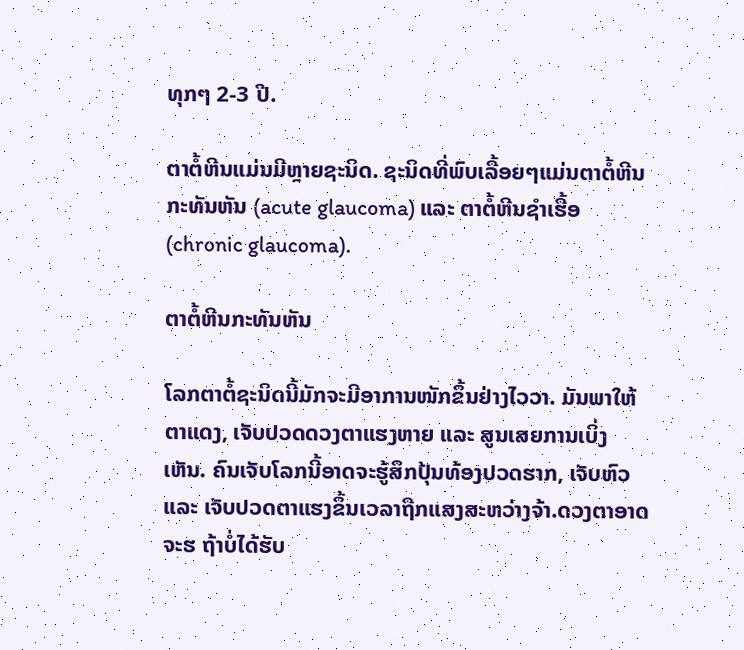ທຸກໆ 2-3 ປີ.

ຕາຕໍ້ຫີນແມ່ນມີຫຼາຍຊະນິດ. ຊະນິດທີ່ພົບເລື້ອຍໆແມ່ນຕາຕໍ້ຫີນກະທັນຫັນ (acute glaucoma) ແລະ ຕາຕໍ້ຫີນຊໍາເຮື້ອ (chronic glaucoma).

ຕາຕໍ້ຫີນກະທັນຫັນ

ໂລກຕາຕໍ້ຊະນິດນີ້ມັກຈະມີອາການໜັກຂຶ້ນຢ່າງໄວວາ. ມັນພາໃຫ້ຕາແດງ, ເຈັບປວດດວງຕາແຮງຫາຍ ແລະ ສູນເສຍການເບິ່ງເຫັນ. ຄົນເຈັບໂລກນີ້ອາດຈະຮູ້ສຶກປຸ້ນທ້ອງປວດຮາກ, ເຈັບຫົວ ແລະ ເຈັບປວດຕາແຮງຂຶ້ນເວລາຖືກແສງສະຫວ່າງຈ້າ.ດວງຕາອາດຈະຮ ຖ້າບໍ່ໄດ້ຮັບ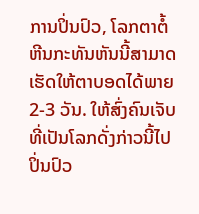ການປິ່ນປົວ, ໂລກຕາຕໍ້ຫີນກະທັນຫັນນີ້ສາມາດເຮັດໃຫ້ຕາບອດໄດ້ພາຍ 2-3 ວັນ. ໃຫ້ສົ່ງຄົນເຈັບທີ່ເປັນໂລກດັ່ງກ່າວນີ້ໄປປິ່ນປົວ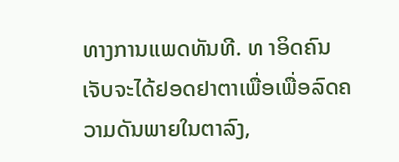ທາງການແພດທັນທີ. ທ າອິດຄົນເຈັບຈະໄດ້ຢອດຢາຕາເພື່ອເພື່ອລົດຄວາມດັນພາຍໃນຕາລົງ,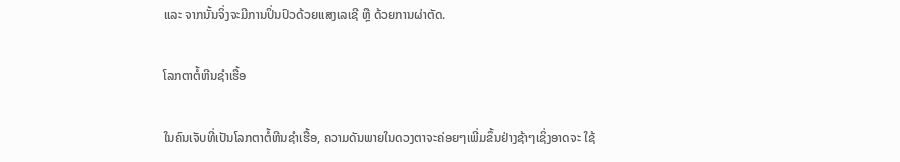ແລະ ຈາກນັ້ນຈິ່ງຈະມີການປິ່ນປົວດ້ວຍແສງເລເຊີ ຫຼື ດ້ວຍການຜ່າຕັດ.

ໂລກຕາຕໍ້ຫີນຊໍາເຮື້ອ

ໃນຄົນເຈັບທີ່ເປັນໂລກຕາຕໍ້ຫີນຊໍາເຮື້ອ, ຄວາມດັນພາຍໃນດວງຕາຈະຄ່ອຍໆເພີ່ມຂຶ້ນຢ່າງຊ້າໆເຊິ່ງອາດຈະ ໃຊ້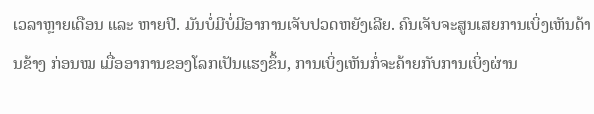ເວລາຫຼາຍເດືອນ ແລະ ຫາຍປີ. ມັນບໍ່ມີບໍ່ມີອາການເຈັບປວດຫຍັງເລີຍ. ຄົນເຈັບຈະສູນເສຍການເບິ່ງເຫັນດ້ານຂ້າງ ກ່ອນໝ ເມື່ອອາການຂອງໂລກເປັນແຮງຂຶ້ນ, ການເບິ່ງເຫັນກໍ່ຈະຄ້າຍກັບການເບິ່ງຜ່ານ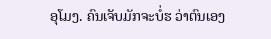ອຸໂມງ. ຄົນເຈັບມັກຈະບໍ່ຮ ວ່າຕົນເອງ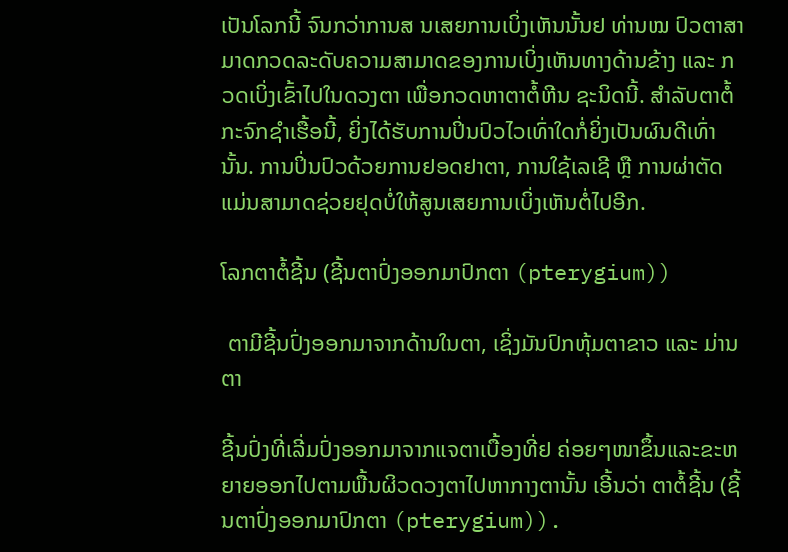ເປັນໂລກນີ້ ຈົນກວ່າການສ ນເສຍການເບິ່ງເຫັນນັ້ນຢ ທ່ານໝ ປົວຕາສາມາດກວດລະດັບຄວາມສາມາດຂອງການເບິ່ງເຫັນທາງດ້ານຂ້າງ ແລະ ກວດເບິ່ງເຂົ້າໄປໃນດວງຕາ ເພື່ອກວດຫາຕາຕໍ້ຫີນ ຊະນິດນີ້. ສໍາລັບຕາຕໍ້ກະຈົກຊໍາເຮື້ອນີ້, ຍິ່ງໄດ້ຮັບການປິ່ນປົວໄວເທົ່າໃດກໍ່ຍິ່ງເປັນຜົນດີເທົ່ານັ້ນ. ການປິ່ນປົວດ້ວຍການຢອດຢາຕາ, ການໃຊ້ເລເຊີ ຫຼື ການຜ່າຕັດ ແມ່ນສາມາດຊ່ວຍຢຸດບໍ່ໃຫ້ສູນເສຍການເບິ່ງເຫັນຕໍ່ໄປອີກ.

ໂລກຕາຕໍ້ຊີ້ນ (ຊີ້ນຕາປົ່ງອອກມາປົກຕາ (pterygium))

 ຕາມີຊີ້ນປົ່ງອອກມາຈາກດ້ານໃນຕາ, ເຊິ່ງມັນປົກຫຸ້ມຕາຂາວ ແລະ ມ່ານຕາ

ຊີ້ນປົ່ງທີ່ເລີ່ມປົ່ງອອກມາຈາກແຈຕາເບື້ອງທີ່ຢ ຄ່ອຍໆໜາຂຶ້ນແລະຂະຫຍາຍອອກໄປຕາມພື້ນຜິວດວງຕາໄປຫາກາງຕານັ້ນ ເອີ້ນວ່າ ຕາຕໍ້ຊີ້ນ (ຊີ້ນຕາປົ່ງອອກມາປົກຕາ (pterygium)).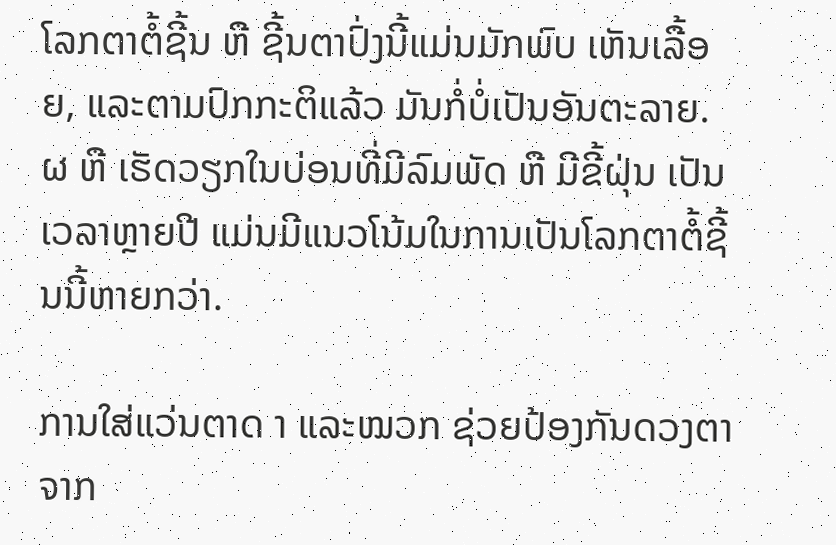ໂລກຕາຕໍ້ຊີ້ນ ຫື ຊີ້ນຕາປົ່ງນີ້ແມ່ນມັກພົບ ເຫັນເລື້ອຍ, ແລະຕາມປົກກະຕິແລ້ວ ມັນກໍ່ບໍ່ເປັນອັນຕະລາຍ. ຜ ຫື ເຮັດວຽກໃນບ່ອນທີ່ມີລົມພັດ ຫື ມີຂີ້ຝຸ່ນ ເປັນເວລາຫຼາຍປີ ແມ່ນມີແນວໂນ້ມໃນການເປັນໂລກຕາຕໍ້ຊີ້ນນີ້ຫາຍກວ່າ.

ການໃສ່ແວ່ນຕາດ າ ແລະໝວກ ຊ່ວຍປ້ອງກັນດວງຕາຈາກ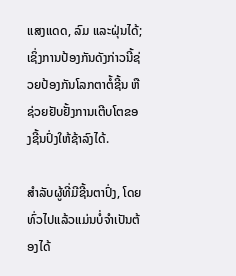ແສງແດດ, ລົມ ແລະຝຸ່ນໄດ້; ເຊິ່ງການປ້ອງກັນດັງກ່າວນີ້ຊ່ວຍປ້ອງກັນໂລກຕາຕໍ້ຊີ້ນ ຫືຊ່ວຍຢັບຢັ້ງການເຕີບໂຕຂອງຊີ້ນປົ່ງໃຫ້ຊ້າລົງໄດ້.

ສໍາລັບຜູ້ທີ່ມີຊີ້ນຕາປົ່ງ, ໂດຍທົ່ວໄປແລ້ວແມ່ນບໍ່ຈໍາເປັນຕ້ອງໄດ້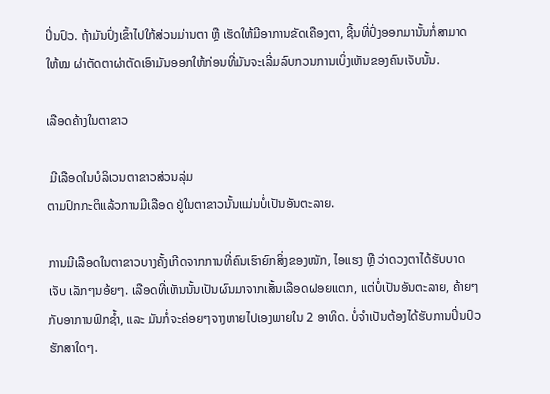ປິ່ນປົວ. ຖ້າມັນປົ່ງເຂົ້າໄປໃກ້ສ່ວນມ່ານຕາ ຫຼື ເຮັດໃຫ້ມີອາການຂັດເຄືອງຕາ, ຊີ້ນທີ່ປົ່ງອອກມານັ້ນກໍ່ສາມາດໃຫ້ໝ ຜ່າຕັດຕາຜ່າຕັດເອົາມັນອອກໃຫ້ກ່ອນທີ່ມັນຈະເລີ່ມລົບກວນການເບິ່ງເຫັນຂອງຄົນເຈັບນັ້ນ.

ເລືອດຄ້າງໃນຕາຂາວ

 ມີເລືອດໃນບໍລິເວນຕາຂາວສ່ວນລຸ່ມ
ຕາມປົກກະຕິແລ້ວການມີເລືອດ ຢູ່ໃນຕາຂາວນັ້ນແມ່ນບໍ່ເປັນອັນຕະລາຍ.

ການມີເລືອດໃນຕາຂາວບາງຄັ້ງເກີດຈາກການທີ່ຄົນເຮົາຍົກສິ່ງຂອງໜັກ, ໄອແຮງ ຫຼື ວ່າດວງຕາໄດ້ຮັບບາດເຈັບ ເລັກໆນອ້ຍໆ. ເລືອດທີ່ເຫັນນັ້ນເປັນຜົນມາຈາກເສັ້ນເລືອດຝອຍແຕກ, ແຕ່ບໍ່ເປັນອັນຕະລາຍ, ຄ້າຍໆກັບອາການຟົກຊໍ້າ, ແລະ ມັນກໍ່ຈະຄ່ອຍໆຈາງຫາຍໄປເອງພາຍໃນ 2 ອາທິດ. ບໍ່ຈໍາເປັນຕ້ອງໄດ້ຮັບການປິ່ນປົວຮັກສາໃດໆ.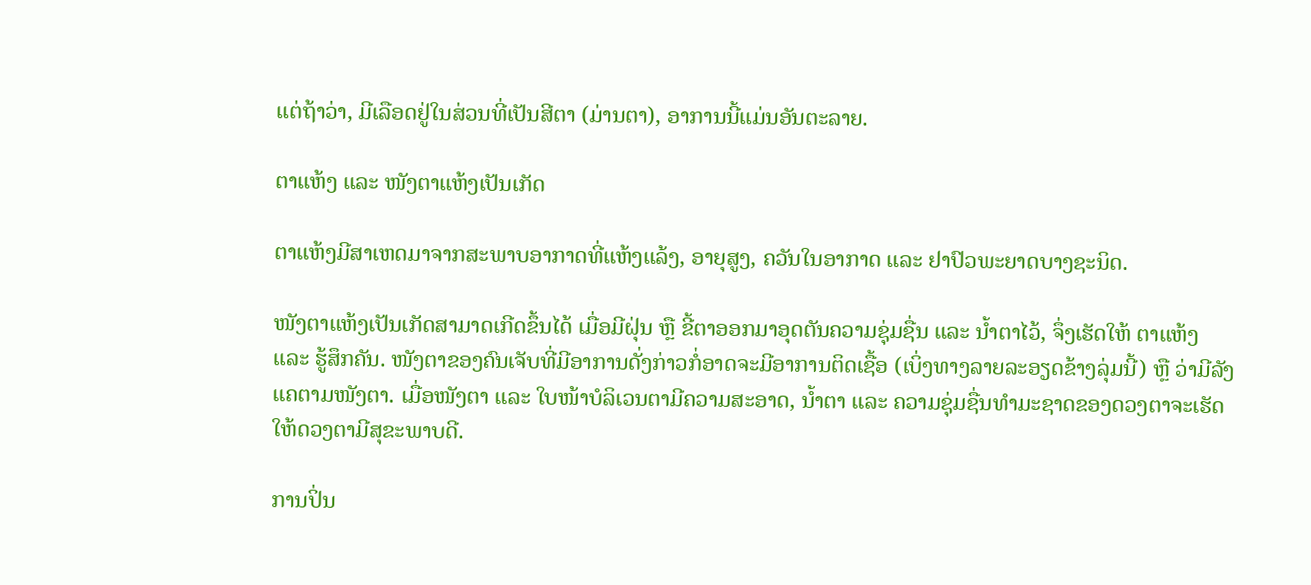ແຕ່ຖ້າວ່າ, ມີເລືອດຢູ່ໃນສ່ວນທີ່ເປັນສີຕາ (ມ່ານຕາ), ອາການນີ້ແມ່ນອັນຕະລາຍ.

ຕາແຫ້ງ ແລະ ໜັງຕາແຫ້ງເປັນເກັດ

ຕາແຫ້ງມີສາເຫດມາຈາກສະພາບອາກາດທີ່ແຫ້ງແລ້ງ, ອາຍຸສູງ, ຄວັນໃນອາກາດ ແລະ ຢາປົວພະຍາດບາງຊະນິດ.

ໜັງຕາແຫ້ງເປັນເກັດສາມາດເກີດຂຶ້ນໄດ້ ເມື່ອມີຝຸ່ນ ຫຼື ຂີ້ຕາອອກມາອຸດຕັນຄວາມຊຸ່ມຊື່ນ ແລະ ນໍ້າຕາໄວ້, ຈຶ່ງເຮັດໃຫ້ ຕາແຫ້ງ ແລະ ຮູ້ສຶກຄັນ. ໜັງຕາຂອງຄົນເຈັບທີ່ມີອາການດັ່ງກ່າວກໍ່ອາດຈະມີອາການຕິດເຊື້ອ (ເບິ່ງທາງລາຍລະອຽດຂ້າງລຸ່ມນີ້) ຫຼື ວ່າມີລັງແຄຕາມໜັງຕາ. ເມື່ອໜັງຕາ ແລະ ໃບໜ້າບໍລິເວນຕາມີຄວາມສະອາດ, ນໍ້າຕາ ແລະ ຄວາມຊຸ່ມຊື່ນທໍາມະຊາດຂອງດວງຕາຈະເຮັດໃຫ້ດວງຕາມີສຸຂະພາບດີ.

ການປິ່ນ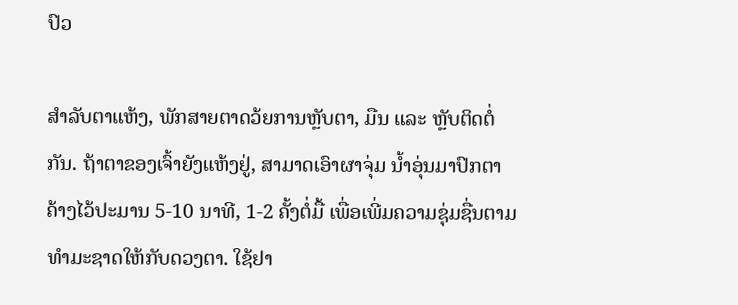ປົວ

ສໍາລັບຕາແຫ້ງ, ພັກສາຍຕາດວ້ຍການຫຼັບຕາ, ມືນ ແລະ ຫຼັບຕິດຕໍ່ກັນ. ຖ້າຕາຂອງເຈົ້າຍັງແຫ້ງຢູ່, ສາມາດເອົາຜາຈຸ່ມ ນໍ້າອຸ່ນມາປົກຕາຄ້າງໄວ້ປະມານ 5-10 ນາທີ, 1-2 ຄັ້ງຕໍ່ມື້ ເພື່ອເພີ່ມຄວາມຊຸ່ມຊື່ນຕາມທໍາມະຊາດໃຫ້ກັບດວງຕາ. ໃຊ້ຢາ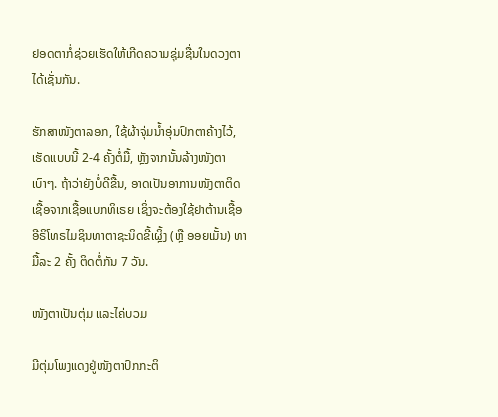ຢອດຕາກໍ່ຊ່ວຍເຮັດໃຫ້ເກີດຄວາມຊຸ່ມຊື່ນໃນດວງຕາໄດ້ເຊັ່ນກັນ.

ຮັກສາໜັງຕາລອກ, ໃຊ້ຜ້າຈຸ່ມນໍ້າອຸ່ນປົກຕາຄ້າງໄວ້, ເຮັດແບບນີ້ 2-4 ຄັ້ງຕໍ່ມື້, ຫຼັງຈາກນັ້ນລ້າງໜັງຕາເບົາໆ. ຖ້າວ່າຍັງບໍ່ດີຂື້ນ, ອາດເປັນອາການໜັງຕາຕິດເຊື້ອຈາກເຊື້ອແບກທິເຣຍ ເຊິ່ງຈະຕ້ອງໃຊ້ຢາຕ້ານເຊື້ອອີຣິໂທຣໄມຊິນທາຕາຊະນິດຂີ້ເຜຼິ້ງ (ຫຼື ອອຍເມັ້ນ) ທາມື້ລະ 2 ຄັ້ງ ຕິດຕໍ່ກັນ 7 ວັນ.

ໜັງຕາເປັນຕຸ່ມ ແລະໄຄ່ບວມ

ມີຕຸ່ມໂພງແດງຢູ່ໜັງຕາປົກກະຕິ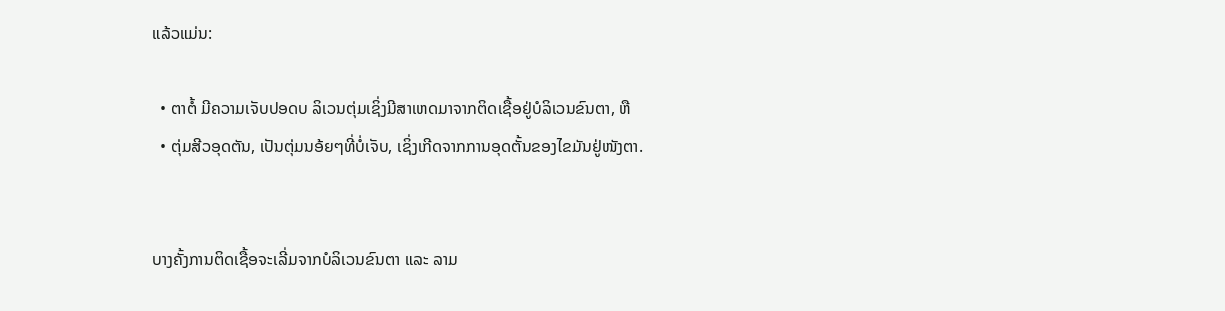ແລ້ວແມ່ນ:

  • ຕາຕໍ້ ມີຄວາມເຈັບປອດບ ລິເວນຕຸ່ມເຊິ່ງມີສາເຫດມາຈາກຕິດເຊື້ອຢູ່ບໍລິເວນຂົນຕາ, ຫື
  • ຕຸ່ມສີວອຸດຕັນ, ເປັນຕຸ່ມນອ້ຍໆທີ່ບໍ່ເຈັບ, ເຊິ່ງເກີດຈາກການອຸດຕັ້ນຂອງໄຂມັນຢູ່ໜັງຕາ.


ບາງຄັ້ງການຕິດເຊື້ອຈະເລີ່ມຈາກບໍລິເວນຂົນຕາ ແລະ ລາມ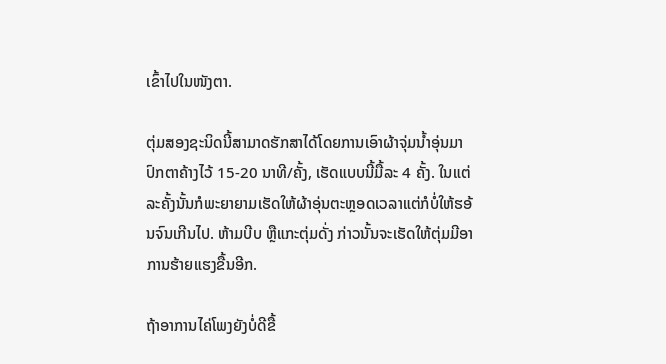ເຂົ້າໄປໃນໜັງຕາ.

ຕຸ່ມສອງຊະນິດນີ້ສາມາດຮັກສາໄດ້ໂດຍການເອົາຜ້າຈຸ່ມນໍ້າອຸ່ນມາປົກຕາຄ້າງໄວ້ 15-20 ນາທີ/ຄັ້ງ, ເຮັດແບບນີ້ມື້ລະ 4 ຄັ້ງ. ໃນແຕ່ລະຄັ້ງນັ້ນກໍພະຍາຍາມເຮັດໃຫ້ຜ້າອຸ່ນຕະຫຼອດເວລາແຕ່ກໍບໍ່ໃຫ້ຮອ້ນຈົນເກີນໄປ. ຫ້າມບີບ ຫຼືແກະຕຸ່ມດັ່ງ ກ່າວນັ້ນຈະເຮັດໃຫ້ຕຸ່ມມີອາການຮ້າຍແຮງຂື້ນອີກ.

ຖ້າອາການໄຄ່ໂພງຍັງບໍ່ດີຂື້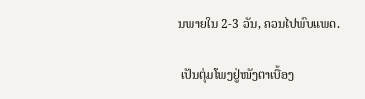ນພາຍໃນ 2-3 ວັນ, ຄວນໄປພົບແພດ.

 ເປັນຕຸ່ມໂພງຢູ່ໜັງຕາເບື້ອງ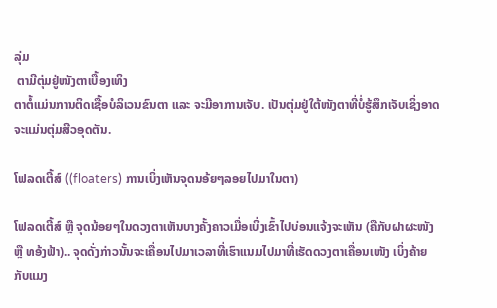ລຸ່ມ
 ຕາມີຕຸ່ມຢູ່ໜັງຕາເບື້ອງເທິງ
ຕາຕໍ້ແມ່ນການຕິດເຊື້ອບໍລິເວນຂົນຕາ ແລະ ຈະມີອາການເຈັບ. ເປັນຕຸ່ມຢູ່ໃຕ້ໜັງຕາທີ່ບໍ່ຮູ້ສຶກເຈັບເຊິ່ງອາດຈະແມ່ນຕຸ່ມສີວອຸດຕັນ.

ໂຟລດເຕີ້ສ໌ ((floaters) ການເບິ່ງເຫັນຈຸດນອ້ຍໆລອຍໄປມາໃນຕາ)

ໂຟລດເຕີ້ສ໌ ຫຼື ຈຸດນ້ອຍໆໃນດວງຕາເຫັນບາງຄັ້ງຄາວເມື່ອເບິ່ງເຂົ້າໄປບ່ອນແຈ້ງຈະເຫັນ (ຄືກັບຝາຜະໜັງ ຫຼື ທອ້ງຟ້າ).. ຈຸດດັ່ງກ່າວນັ້ນຈະເຄື່ອນໄປມາເວລາທີ່ເຮົາແນມໄປມາທີ່ເຮັດດວງຕາເຄື່ອນເໜັງ ເບິ່ງຄ້າຍກັບແມງ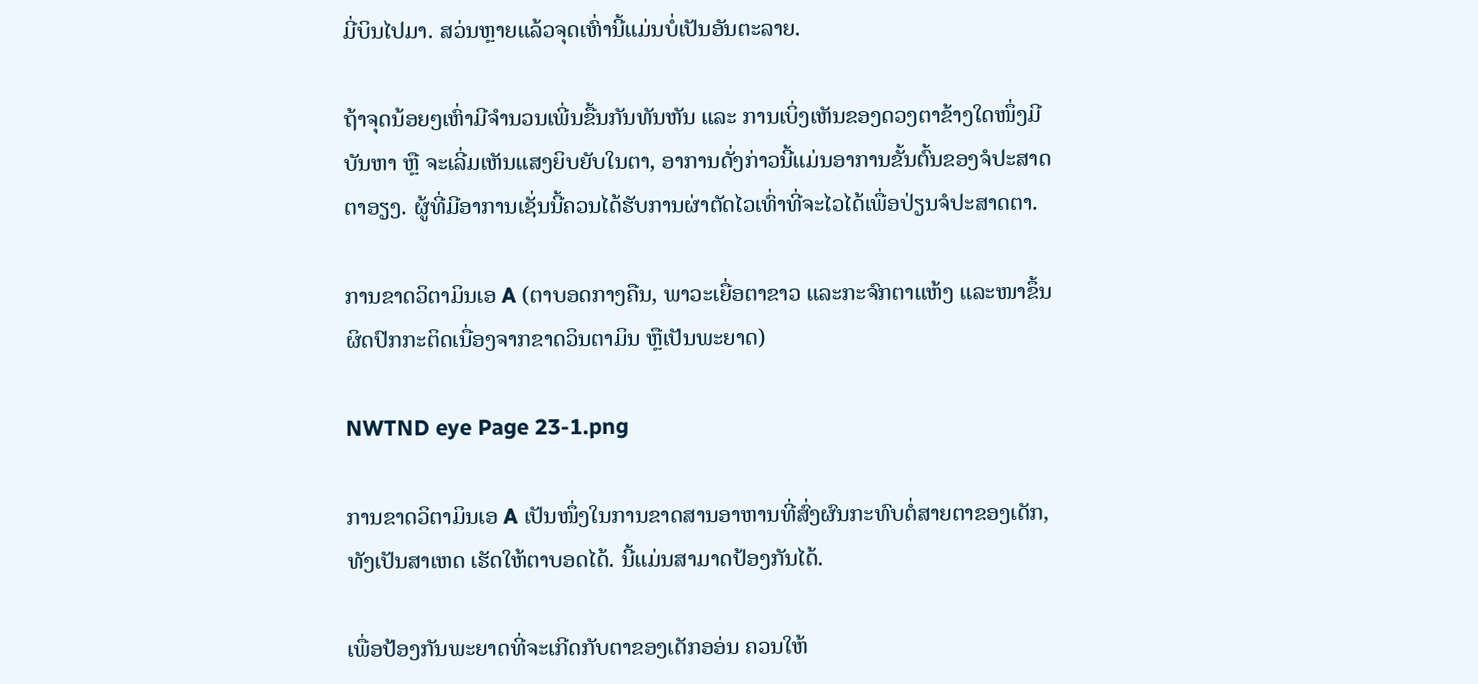ມີ່ບິນໄປມາ. ສວ່ນຫຼາຍແລ້ວຈຸດເຫົ່ານີ້ແມ່ນບໍ່ເປັນອັນຕະລາຍ.

ຖ້າຈຸດນ້ອຍໆເຫົ່າມີຈໍານວນເພີ່ນຂື້ນກັນທັນຫັນ ແລະ ການເບິ່ງເຫັນຂອງດວງຕາຂ້າງໃດໜຶ່ງມີບັນຫາ ຫຼື ຈະເລີ່ມເຫັນແສງຍິບຍັບໃນຕາ, ອາການດັ່ງກ່າວນີ້ແມ່ນອາການຂັ້ນຕົ້ນຂອງຈໍປະສາດຕາອຽງ. ຜູ້ທີ່ມີອາການເຊັ່ນນີ້ຄວນໄດ້ຮັບການຜ່າຕັດໄວເທົ່າທີ່ຈະໄວໄດ້ເພື່ອປ່ຽນຈໍປະສາດຕາ.

ການຂາດວິຕາມິນເອ A (ຕາບອດກາງຄືນ, ພາວະເຍື່ອຕາຂາວ ແລະກະຈົກຕາແຫ້ງ ແລະໜາຂຶ້ນຜິດປົກກະຕິດເນື່ອງຈາກຂາດວິນຕາມິນ ຫຼືເປັນພະຍາດ)

NWTND eye Page 23-1.png

ການຂາດວິຕາມິນເອ A ເປັນໜຶ່ງໃນການຂາດສານອາຫານທີ່ສົ່ງຜົນກະທົບຕໍ່ສາຍຕາຂອງເດັກ, ທັງເປັນສາເຫດ ເຮັດໃຫ້ຕາບອດໄດ້. ນີ້ແມ່ນສາມາດປ້ອງກັນໄດ້.

ເພື່ອປ້ອງກັນພະຍາດທີ່ຈະເກີດກັບຕາຂອງເດັກອອ່ນ ຄວນໃຫ້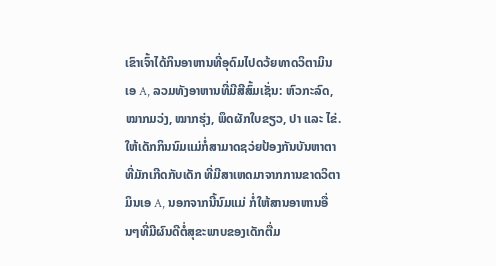ເຂົາເຈົ້າໄດ້ກິນອາຫານທີ່ອຸດົມໄປດວ້ຍທາດວິຕາມິນເອ A, ລວມທັງອາຫານທີ່ມີສີສົ້ມເຊັ່ນ: ຫົວກະລົດ, ໝາກມວ່ງ, ໝາກຮຸ່ງ, ພຶດຜັກໃບຂຽວ, ປາ ແລະ ໄຂ່. ໃຫ້ເດັກກິນນົມແມ່ກໍ່ສາມາດຊວ່ຍປ້ອງກັນບັນຫາຕາທີ່ມັກເກີດກັບເດັກ ທີ່ມີສາເຫດມາຈາກການຂາດວິຕາມິນເອ A, ນອກຈາກນີ້ນົມແມ່ ກໍ່ໃຫ້ສານອາຫານອື່ນໆທີ່ມີຜົນດີຕໍ່ສຸຂະພາບຂອງເດັກຕື່ມ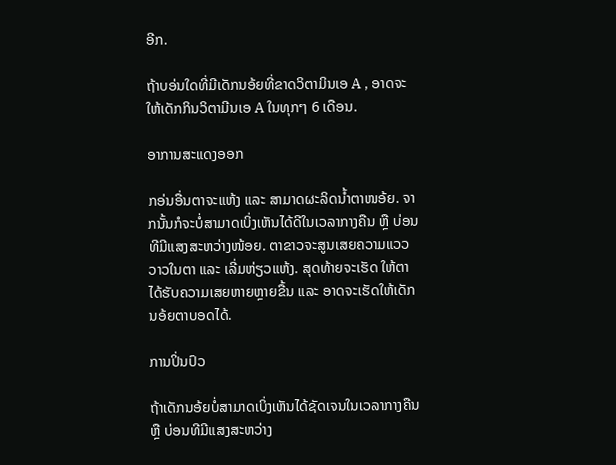ອີກ.

ຖ້າບອ່ນໃດທີ່ມີເດັກນອ້ຍທີ່ຂາດວິຕາມິນເອ A , ອາດຈະໃຫ້ເດັກກິນວິຕາມີນເອ A ໃນທຸກໆ 6 ເດືອນ.

ອາການສະແດງອອກ

ກອ່ນອື່ນຕາຈະແຫ້ງ ແລະ ສາມາດຜະລິດນໍ້າຕາໜອ້ຍ. ຈາກນັ້ນກໍຈະບໍ່ສາມາດເບິ່ງເຫັນໄດ້ດີໃນເວລາກາງຄືນ ຫຼື ບ່ອນທີມີແສງສະຫວ່າງໜ້ອຍ. ຕາຂາວຈະສູນເສຍຄວາມແວວວາວໃນຕາ ແລະ ເລີ່ມຫ່ຽວແຫ້ງ. ສຸດທ້າຍຈະເຮັດ ໃຫ້ຕາໄດ້ຮັບຄວາມເສຍຫາຍຫຼາຍຂື້ນ ແລະ ອາດຈະເຮັດໃຫ້ເດັກນອ້ຍຕາບອດໄດ້.

ການປິ່ນປົວ

ຖ້າເດັກນອ້ຍບໍ່ສາມາດເບິ່ງເຫັນໄດ້ຊັດເຈນໃນເວລາກາງຄືນ ຫຼື ບ່ອນທີມີແສງສະຫວ່າງ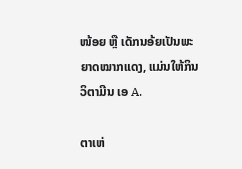ໜ້ອຍ ຫຼື ເດັກນອ້ຍເປັນພະຍາດໝາກແດງ, ແມ່ນໃຫ້ກິນວິຕາມີນ ເອ A.

ຕາເຫ່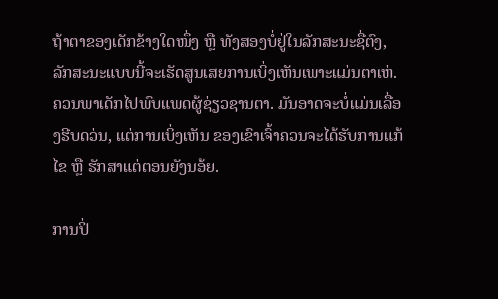ຖ້າຕາຂອງເດັກຂ້າງໃດໜຶ່ງ ຫຼື ທັງສອງບໍ່ຢູ່ໃນລັກສະນະຊື່ຕົງ, ລັກສະນະແບບນີ້ຈະເຮັດສູນເສຍການເບິ່ງເຫັນເພາະແມ່ນຕາເຫ່. ຄວນພາເດັກໄປພົບແພດຜູ້ຊ່ຽວຊານຕາ. ມັນອາດຈະບໍ່ແມ່ນເລື່ອງຮີບດວ່ນ, ແຕ່ການເບິ່ງເຫັນ ຂອງເຂົາເຈົ້າຄວນຈະໄດ້ຮັບການແກ້ໄຂ ຫຼື ຮັກສາແຕ່ຕອນຍັງນອ້ຍ.

ການປິ່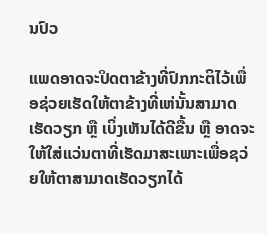ນປົວ

ແພດອາດຈະປິດຕາຂ້າງທີ່ປົກກະຕິໄວ້ເພື່ອຊ່ວຍເຮັດໃຫ້ຕາຂ້າງທີ່ເຫ່ນັ້ນສາມາດເຮັດວຽກ ຫຼື ເບິ່ງເຫັນໄດ້ດີຂື້ນ ຫຼື ອາດຈະໃຫ້ໃສ່ແວ່ນຕາທີ່ເຮັດມາສະເພາະເພື່ອຊວ່ຍໃຫ້ຕາສາມາດເຮັດວຽກໄດ້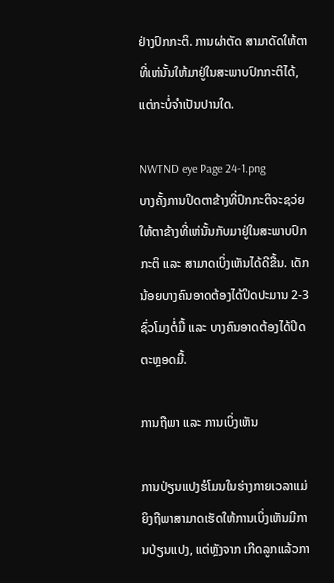ຢ່າງປົກກະຕິ. ການຜ່າຕັດ ສາມາດັດໃຫ້ຕາທີ່ເຫ່ນັ້ນໃຫ້ມາຢູ່ໃນສະພາບປົກກະຕິໄດ້, ແຕ່ກະບໍ່ຈໍາເປັນປານໃດ.

NWTND eye Page 24-1.png
ບາງຄັ້ງການປິດຕາຂ້າງທີ່ປົກກະຕິຈະຊວ່ຍໃຫ້ຕາຂ້າງທີ່ເຫ່ນັ້ນກັບມາຢູ່ໃນສະພາບປົກກະຕິ ແລະ ສາມາດເບິ່ງເຫັນໄດ້ດີຂື້ນ. ເດັກນ້ອຍບາງຄົນອາດຕ້ອງໄດ້ປິດປະມານ 2-3 ຊົ່ວໂມງຕໍ່ມື້ ແລະ ບາງຄົນອາດຕ້ອງໄດ້ປິດຕະຫຼອດມື້.

ການຖືພາ ແລະ ການເບິ່ງເຫັນ

ການປ່ຽນແປງຮໍໂມນໃນຮ່າງກາຍເວລາແມ່ຍິງຖືພາສາມາດເຮັດໃຫ້ການເບິ່ງເຫັນມີການປ່ຽນແປງ, ແຕ່ຫຼັງຈາກ ເກີດລູກແລ້ວກາ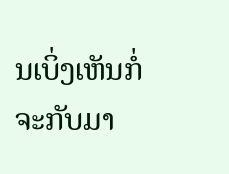ນເບິ່ງເຫັນກໍ່ຈະກັບມາ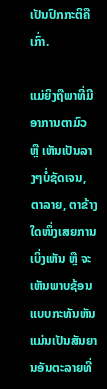ເປັນປົກກະຕິຄືເກົ່າ.

ແມ່ຍິງຖືພາທີ່ມີອາການຕາມົວ ຫຼື ເຫັນເປັນລາງໆບໍ່ຊັດເຈນ, ຕາລາຍ, ຕາຂ້າງໃດໜຶ່ງເສຍການເບິ່ງເຫັນ ຫຼື ຈະເຫັນພາບຊ້ອນ ແບບກະທັນຫັນແມ່ນເປັນສັນຍານອັນຕະລາຍທີ່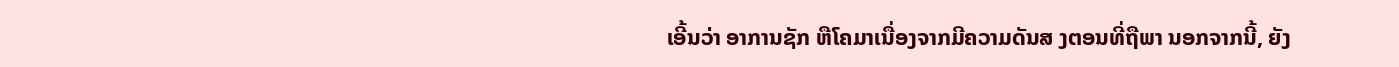ເອີ້ນວ່າ ອາການຊັກ ຫືໂຄມາເນື່ອງຈາກມີຄວາມດັນສ ງຕອນທີ່ຖືພາ ນອກຈາກນີ້, ຍັງ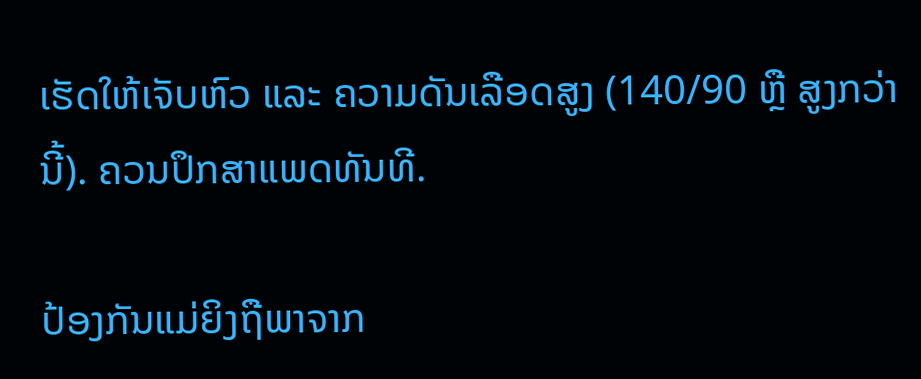ເຮັດໃຫ້ເຈັບຫົວ ແລະ ຄວາມດັນເລືອດສູງ (140/90 ຫຼື ສູງກວ່ານີ້). ຄວນປຶກສາແພດທັນທີ.

ປ້ອງກັນແມ່ຍິງຖືພາຈາກ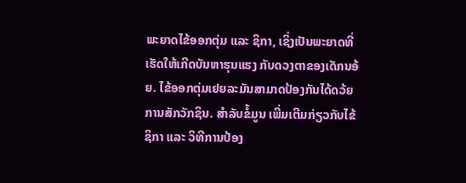ພະຍາດໄຂ້ອອກຕຸ່ມ ແລະ ຊິກາ, ເຊິ່ງເປັນພະຍາດທີ່ເຮັດໃຫ້ເກີດບັນຫາຮຸນແຮງ ກັບດວງຕາຂອງເດັກນອ້ຍ. ໄຂ້ອອກຕຸ່ມເຢຍລະມັນສາມາດປ້ອງກັນໄດ້ດວ້ຍການສັກວັກຊິນ. ສໍາລັບຂໍ້ມູນ ເພີ່ມເຕີມກ່ຽວກັບໄຂ້ຊິກາ ແລະ ວິທີການປ້ອງ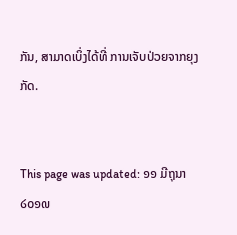ກັນ, ສາມາດເບິ່ງໄດ້ທີ່ ການເຈັບປ່ວຍຈາກຍຸງກັດ.


This page was updated: ໑໑ ມີຖຸນາ ໒໐໑໙